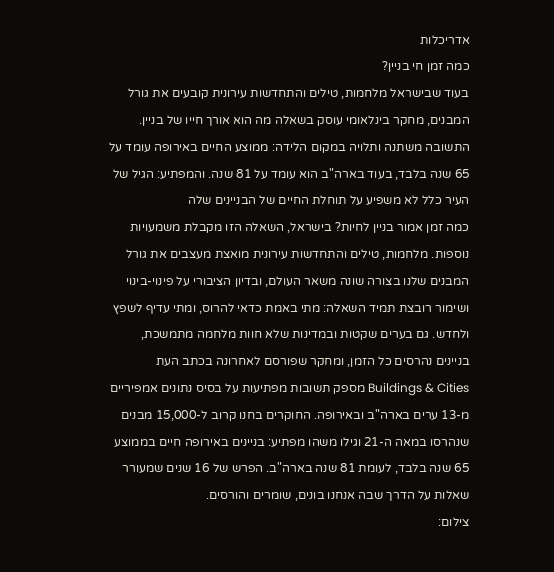אדריכלות
כמה זמן חי בניין?
בעוד שבישראל מלחמות, טילים והתחדשות עירונית קובעים את גורל המבנים, מחקר בינלאומי עוסק בשאלה מה הוא אורך חייו של בניין. התשובה משתנה ותלויה במקום הלידה: ממוצע החיים באירופה עומד על 65 שנה בלבד, בעוד בארה"ב הוא עומד על 81 שנה. והמפתיע: הגיל של העיר כלל לא משפיע על תוחלת החיים של הבניינים שלה
כמה זמן אמור בניין לחיות? בישראל, השאלה הזו מקבלת משמעויות נוספות. מלחמות, טילים והתחדשות עירונית מואצת מעצבים את גורל המבנים שלנו בצורה שונה משאר העולם, ובדיון הציבורי על פינוי-בינוי ושימור רובצת תמיד השאלה: מתי באמת כדאי להרוס, ומתי עדיף לשפץ ולחדש. גם בערים שקטות ובמדינות שלא חוות מלחמה מתמשכת, בניינים נהרסים כל הזמן, ומחקר שפורסם לאחרונה בכתב העת Buildings & Cities מספק תשובות מפתיעות על בסיס נתונים אמפיריים מ-13 ערים בארה"ב ובאירופה. החוקרים בחנו קרוב ל-15,000 מבנים שנהרסו במאה ה-21 וגילו משהו מפתיע: בניינים באירופה חיים בממוצע 65 שנה בלבד, לעומת 81 שנה בארה"ב. הפרש של 16 שנים שמעורר שאלות על הדרך שבה אנחנו בונים, שומרים והורסים.
צילום: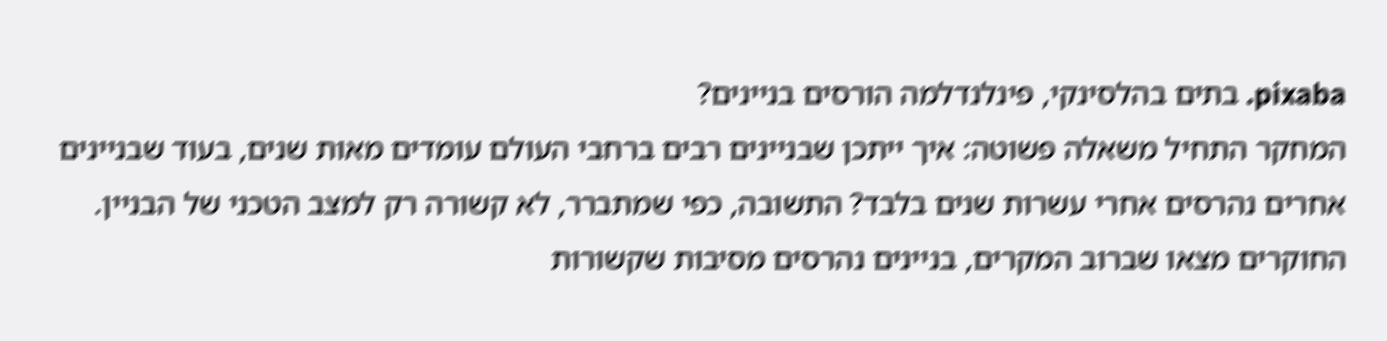pixaba. בתים בהלסינקי, פינלנדלמה הורסים בניינים?
המחקר התחיל משאלה פשוטה: איך ייתכן שבניינים רבים ברחבי העולם עומדים מאות שנים, בעוד שבניינים אחרים נהרסים אחרי עשרות שנים בלבד? התשובה, כפי שמתברר, לא קשורה רק למצב הטכני של הבניין. החוקרים מצאו שברוב המקרים, בניינים נהרסים מסיבות שקשורות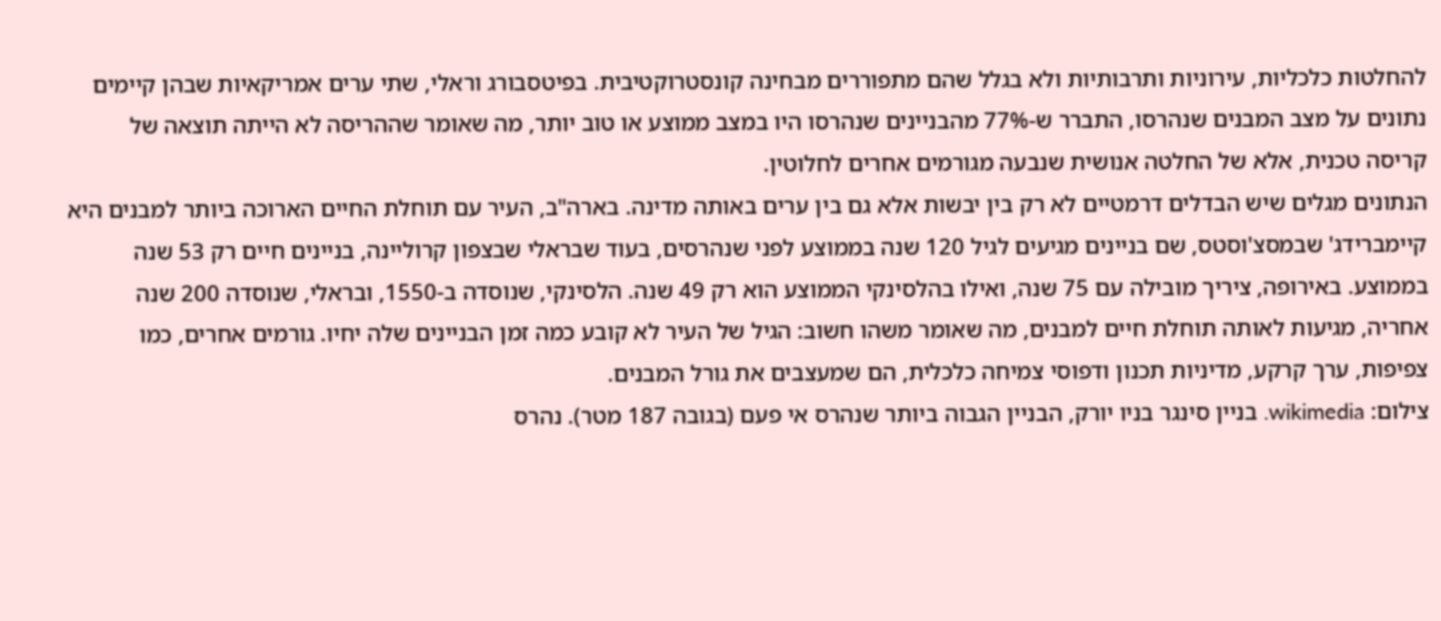להחלטות כלכליות, עירוניות ותרבותיות ולא בגלל שהם מתפוררים מבחינה קונסטרוקטיבית. בפיטסבורג וראלי, שתי ערים אמריקאיות שבהן קיימים נתונים על מצב המבנים שנהרסו, התברר ש-77% מהבניינים שנהרסו היו במצב ממוצע או טוב יותר, מה שאומר שההריסה לא הייתה תוצאה של קריסה טכנית, אלא של החלטה אנושית שנבעה מגורמים אחרים לחלוטין.
הנתונים מגלים שיש הבדלים דרמטיים לא רק בין יבשות אלא גם בין ערים באותה מדינה. בארה"ב, העיר עם תוחלת החיים הארוכה ביותר למבנים היא קיימברידג' שבמסצ'וסטס, שם בניינים מגיעים לגיל 120 שנה בממוצע לפני שנהרסים, בעוד שבראלי שבצפון קרוליינה, בניינים חיים רק 53 שנה בממוצע. באירופה, ציריך מובילה עם 75 שנה, ואילו בהלסינקי הממוצע הוא רק 49 שנה. הלסינקי, שנוסדה ב-1550, ובראלי, שנוסדה 200 שנה אחריה, מגיעות לאותה תוחלת חיים למבנים, מה שאומר משהו חשוב: הגיל של העיר לא קובע כמה זמן הבניינים שלה יחיו. גורמים אחרים, כמו צפיפות, ערך קרקע, מדיניות תכנון ודפוסי צמיחה כלכלית, הם שמעצבים את גורל המבנים.
צילום: wikimedia. בניין סינגר בניו יורק, הבניין הגבוה ביותר שנהרס אי פעם (בגובה 187 מטר). נהרס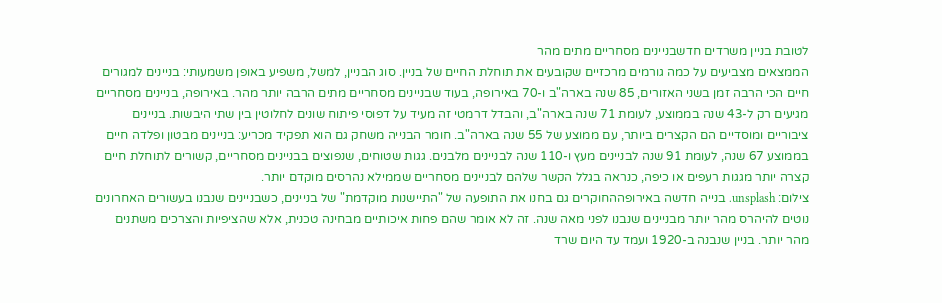לטובת בניין משרדים חדשבניינים מסחריים מתים מהר
הממצאים מצביעים על כמה גורמים מרכזיים שקובעים את תוחלת החיים של בניין. סוג הבניין, למשל, משפיע באופן משמעותי: בניינים למגורים חיים הכי הרבה זמן בשני האזורים, 85 שנה בארה"ב ו-70 באירופה, בעוד שבניינים מסחריים מתים הרבה יותר מהר. באירופה, בניינים מסחריים מגיעים רק ל-43 שנה בממוצע, לעומת 71 שנה בארה"ב, והבדל דרמטי זה מעיד על דפוסי פיתוח שונים לחלוטין בין שתי היבשות. בניינים ציבוריים ומוסדיים הם הקצרים ביותר, עם ממוצע של 55 שנה בארה"ב. חומר הבנייה משחק גם הוא תפקיד מכריע: בניינים מבטון ופלדה חיים בממוצע 67 שנה, לעומת 91 שנה לבניינים מעץ ו-110 שנה לבניינים מלבנים. גגות שטוחים, שנפוצים בבניינים מסחריים, קשורים לתוחלת חיים קצרה יותר מגגות רעפים או כיפה, כנראה בגלל הקשר שלהם לבניינים מסחריים שממילא נהרסים מוקדם יותר.
צילום: unsplash. בנייה חדשה באירופההחוקרים גם בחנו את התופעה של "התיישנות מוקדמת" של בניינים, כשבניינים שנבנו בעשורים האחרונים נוטים להיהרס מהר יותר מבניינים שנבנו לפני מאה שנה. זה לא אומר שהם פחות איכותיים מבחינה טכנית, אלא שהציפיות והצרכים משתנים מהר יותר. בניין שנבנה ב-1920 ועמד עד היום שרד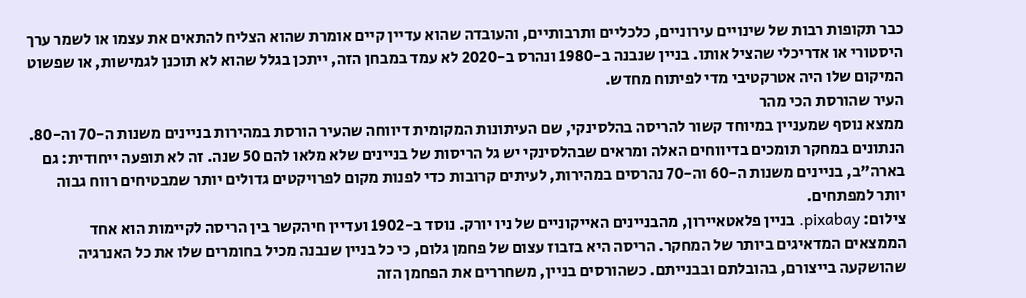כבר תקופות רבות של שינויים עירוניים, כלכליים ותרבותיים, והעובדה שהוא עדיין קיים אומרת שהוא הצליח להתאים את עצמו או לשמר ערך היסטורי או אדריכלי שהציל אותו. בניין שנבנה ב-1980 ונהרס ב-2020 לא עמד במבחן הזה, ייתכן בגלל שהוא לא תוכנן לגמישות, או שפשוט המיקום שלו היה אטרקטיבי מדי לפיתוח מחדש.
העיר שהורסת הכי מהר
ממצא נוסף שמעניין במיוחד קשור להריסה בהלסינקי, שם העיתונות המקומית דיווחה שהעיר הורסת במהירות בניינים משנות ה-70 וה-80. הנתונים במחקר תומכים בדיווחים האלה ומראים שבהלסינקי יש גל הריסות של בניינים שלא מלאו להם 50 שנה. זה לא תופעה ייחודית: גם בארה"ב, בניינים משנות ה-60 וה-70 נהרסים במהירות, לעיתים קרובות כדי לפנות מקום לפרויקטים גדולים יותר שמבטיחים רווח גבוה יותר למפתחים.
צילום: pixabay. בניין פלאטאיירון, מהבניינים האייקוניים של ניו יורק. נוסד ב-1902 ועדיין חיהקשר בין הריסה לקיימות הוא אחד הממצאים המדאיגים ביותר של המחקר. הריסה היא בזבוז עצום של פחמן גלום, כי כל בניין שנבנה מכיל בחומרים שלו את כל האנרגיה שהושקעה בייצורם, בהובלתם ובבנייתם. כשהורסים בניין, משחררים את הפחמן הזה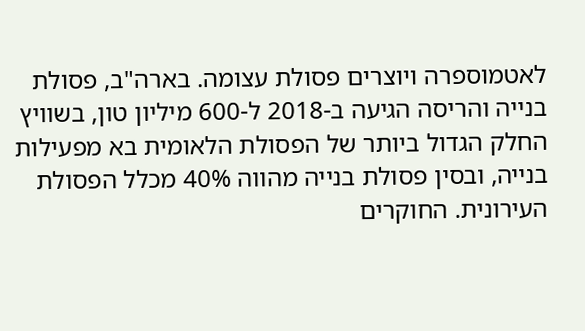לאטמוספרה ויוצרים פסולת עצומה. בארה"ב, פסולת בנייה והריסה הגיעה ב-2018 ל-600 מיליון טון, בשוויץ החלק הגדול ביותר של הפסולת הלאומית בא מפעילות בנייה, ובסין פסולת בנייה מהווה 40% מכלל הפסולת העירונית. החוקרים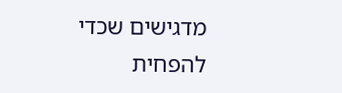מדגישים שכדי להפחית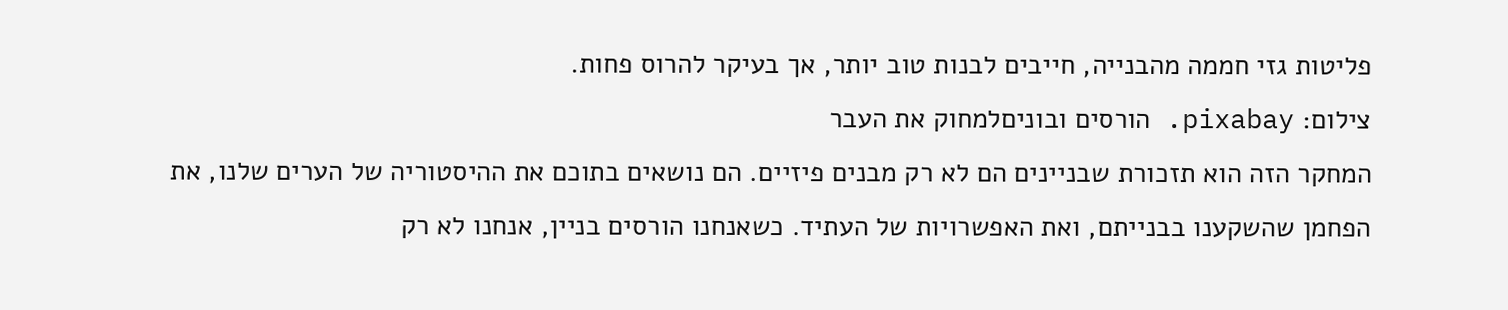פליטות גזי חממה מהבנייה, חייבים לבנות טוב יותר, אך בעיקר להרוס פחות.
צילום: pixabay. הורסים ובוניםלמחוק את העבר
המחקר הזה הוא תזכורת שבניינים הם לא רק מבנים פיזיים. הם נושאים בתוכם את ההיסטוריה של הערים שלנו, את הפחמן שהשקענו בבנייתם, ואת האפשרויות של העתיד. כשאנחנו הורסים בניין, אנחנו לא רק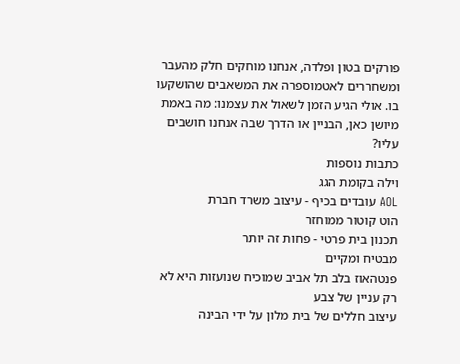פורקים בטון ופלדה, אנחנו מוחקים חלק מהעבר ומשחררים לאטמוספרה את המשאבים שהושקעו בו. אולי הגיע הזמן לשאול את עצמנו: מה באמת מיושן כאן, הבניין או הדרך שבה אנחנו חושבים עליו?
כתבות נוספות
וילה בקומת הגג
AOL עובדים בכיף - עיצוב משרד חברת
הוט קוטור ממוחזר
תכנון בית פרטי - פחות זה יותר
מבטיח ומקיים
פנטהאוז בלב תל אביב שמוכיח שנועזות היא לא רק עניין של צבע
עיצוב חללים של בית מלון על ידי הבינה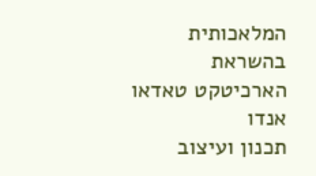המלאכותית בהשראת הארכיטקט טאדאו אנדו
תכנון ועיצוב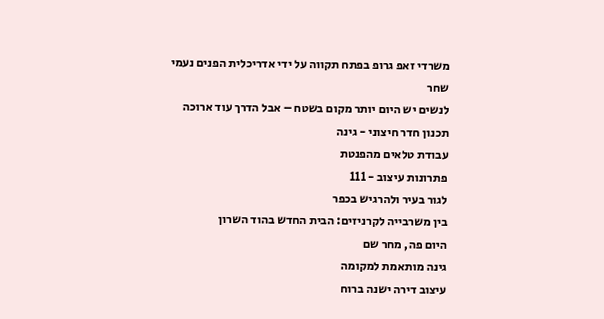משרדי זאפ גרופ בפתח תקווה על ידי אדריכלית הפנים נעמי שחר
לנשים יש היום יותר מקום בשטח – אבל הדרך עוד ארוכה
תכנון חדר חיצוני - גינה
עבודת טלאים מהפנטת
פתרונות עיצוב - 111
לגור בעיר ולהרגיש בכפר
בין משרבייה לקרניזים: הבית החדש בהוד השרון
היום פה, מחר שם
גינה מותאמת למקומה
עיצוב דירה ישנה ברוח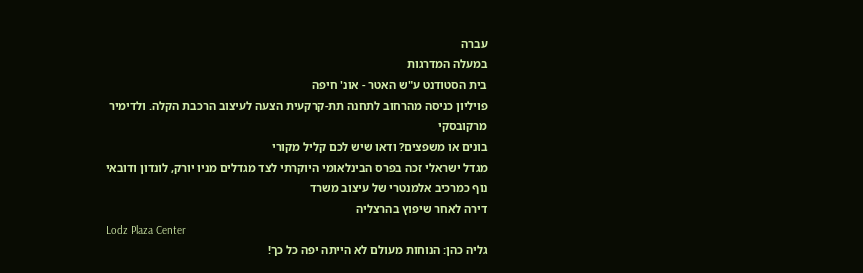עברה
במעלה המדרגות
בית הסטודנט ע"ש האטר - אונ' חיפה
פויליון כניסה מהרחוב לתחנה תת-קרקעית הצעה לעיצוב הרכבת הקלה. ולדימיר מרקובסקי
בונים או משפצים? ודאו שיש לכם קליל מקורי
מגדל ישראלי זכה בפרס הבינלאומי היוקרתי לצד מגדלים מניו יורק, לונדון ודובאי
נוף כמרכיב אלמנטרי של עיצוב משרד
דירה לאחר שיפוץ בהרצליה
Lodz Plaza Center
גליה כהן: הנוחות מעולם לא הייתה יפה כל כך!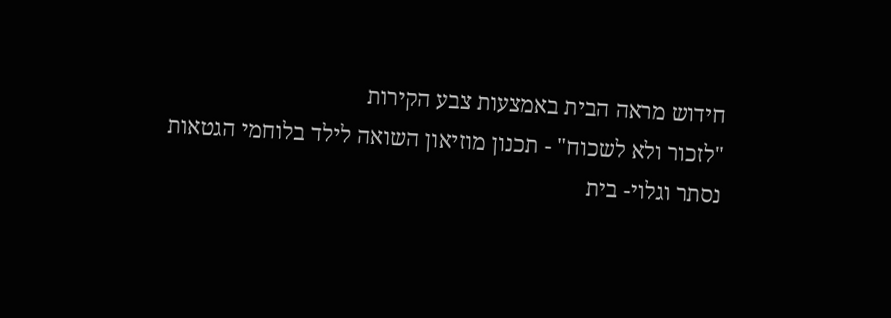חידוש מראה הבית באמצעות צבע הקירות
"לזכור ולא לשכוח" - תכנון מוזיאון השואה לילד בלוחמי הגטאות
נסתר וגלוי- בית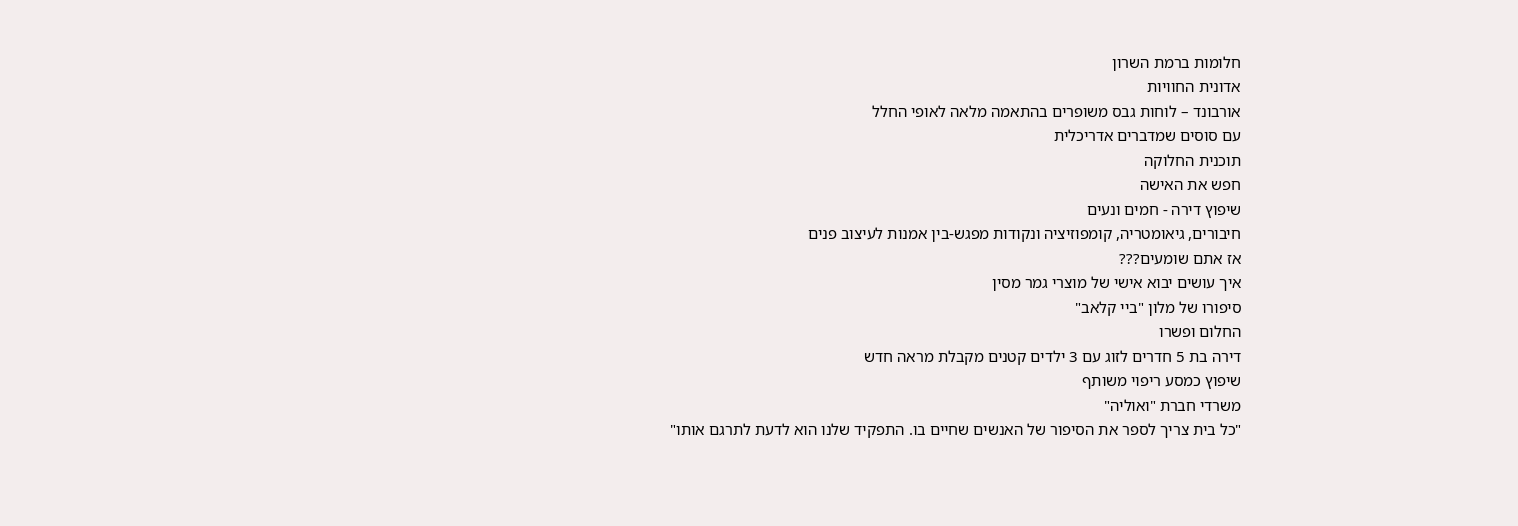חלומות ברמת השרון
אדונית החוויות
אורבונד – לוחות גבס משופרים בהתאמה מלאה לאופי החלל
עם סוסים שמדברים אדריכלית
תוכנית החלוקה
חפש את האישה
שיפוץ דירה - חמים ונעים
חיבורים, גיאומטריה, קומפוזיציה ונקודות מפגש-בין אמנות לעיצוב פנים
אז אתם שומעים???
איך עושים יבוא אישי של מוצרי גמר מסין
סיפורו של מלון "ביי קלאב"
החלום ופשרו
דירה בת 5 חדרים לזוג עם 3 ילדים קטנים מקבלת מראה חדש
שיפוץ כמסע ריפוי משותף
משרדי חברת "ואוליה"
"כל בית צריך לספר את הסיפור של האנשים שחיים בו. התפקיד שלנו הוא לדעת לתרגם אותו"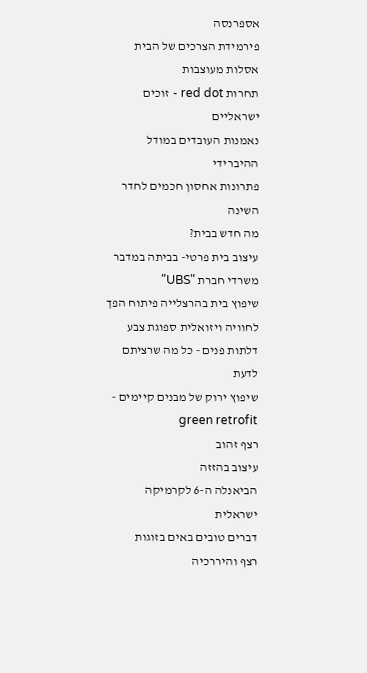אספרנסה
פירמידת הצרכים של הבית
אסלות מעוצבות
תחרות red dot - זוכים ישראליים
נאמנות העובדים במודל ההיברידי
פתרונות אחסון חכמים לחדר השינה
מה חדש בבית?
עיצוב בית פרטי- בביתה במדבר
משרדי חברת "UBS"
שיפוץ בית בהרצלייה פיתוח הפך לחוויה ויזואלית ספוגת צבע
דלתות פנים - כל מה שרציתם לדעת
שיפוץ ירוק של מבנים קיימים - green retrofit
רצף זהוב
עיצוב בהזזה
הביאנלה ה-6 לקרמיקה ישראלית
דברים טובים באים בזוגות
רצף והיררכיה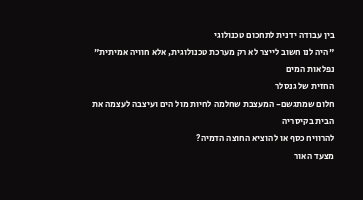בין עבודה ידנית לתחכום טכנולוגי
"היה לנו חשוב לייצר לא רק מערכת טכנולוגית, אלא חוויה אמיתית"
נפלאות המים
החזית של גנסלר
חלום שמתגשם- המעצבת שחלמה לחיות מול הים ועיצבה לעצמה את הבית בקיסריה
להרוויח כסף או להוציא החוצה הדמיה?
מצעד האור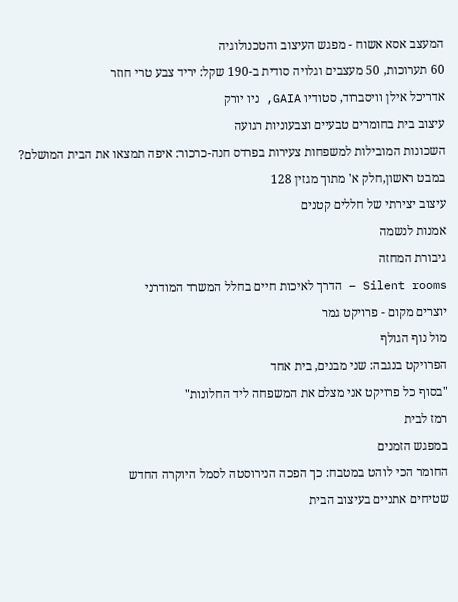המעצב אסא אשוח - מפגש העיצוב והטכנולוגיה
60 תערוכות, 50 מעצבים וגלויה סודית ב-190 שקל: יריד צבע טרי חוזר
אדריכל אילן וויסברוד, סטודיו GAIA, ניו יורק
עיצוב בית בחומרים טבעיים וצבעוניות רגועה
השכונות המובילות למשפחות צעירות בפרדס חנה-כרכור: איפה תמצאו את הבית המושלם?
במבט ראשון,חלק א' מתוך מגזין 128
עיצוב יצירתי של חללים קטנים
אמנות לנשמה
גיבורת המחזה
Silent rooms – הדרך לאיכות חיים בחלל המשרד המודרני
יוצרים מקום - פרויקט גמר
מול נוף הגולף
הפרויקט בנגבה: שני מבנים, בית אחד
"בסוף כל פרויקט אני מצלם את המשפחה ליד החלונות"
רמז לבית
במפגש הזמנים
החומר הכי לוהט במטבח: כך הפכה הנירוסטה לסמל היוקרה החדש
שטיחים אתניים בעיצוב הבית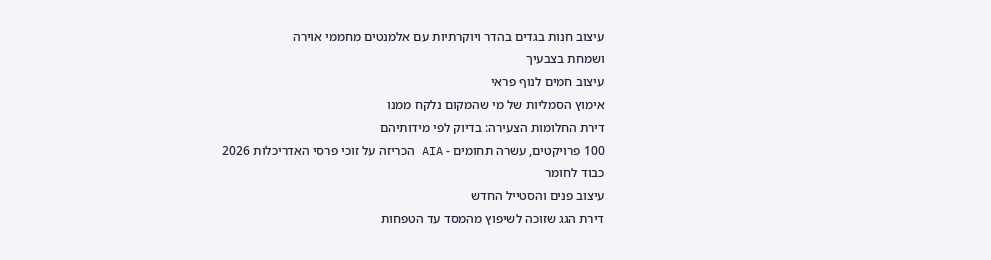עיצוב חנות בגדים בהדר ויוקרתיות עם אלמנטים מחממי אוירה
ושמחת בצבעיך
עיצוב חמים לנוף פראי
אימוץ הסמליות של מי שהמקום נלקח ממנו
דירת החלומות הצעירה: בדיוק לפי מידותיהם
100 פרויקטים, עשרה תחומים - AIA הכריזה על זוכי פרסי האדריכלות 2026
כבוד לחומר
עיצוב פנים והסטייל החדש
דירת הגג שזוכה לשיפוץ מהמסד עד הטפחות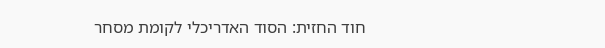חוד החזית: הסוד האדריכלי לקומת מסחר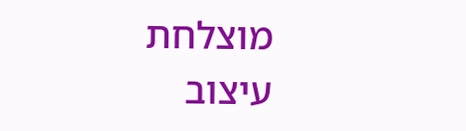מוצלחת
עיצוב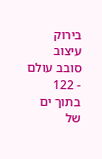בירוק
עיצוב סובב עולם - 122
בתוך ים של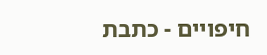חיפויים - כתבת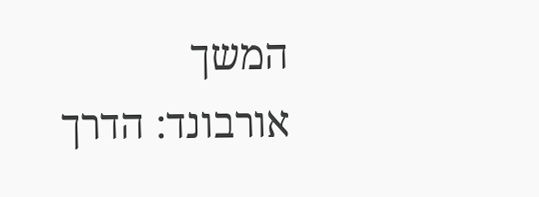המשך
אורבונד: הדרך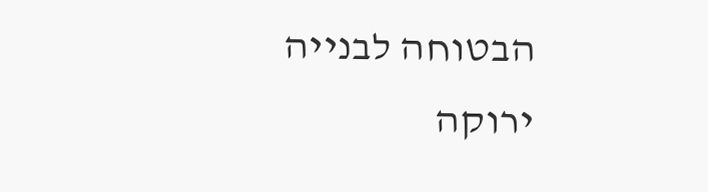הבטוחה לבנייה ירוקה